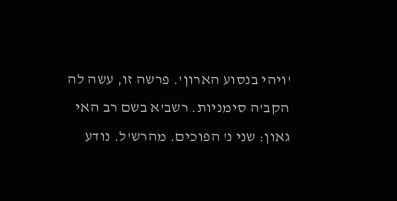'ויהי בנסוע הארון'. פרשה זו, עשה לה הקב'ה סימניות. רשב'א בשם רב האי גאון: שני נ' הפוכים. מהרש'ל. נודע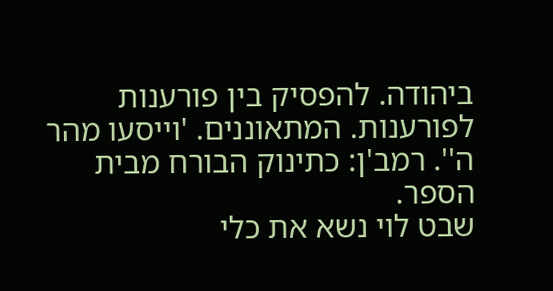ביהודה. להפסיק בין פורענות לפורענות. המתאוננים. 'וייסעו מהר ה''. רמב'ן: כתינוק הבורח מבית הספר.
שבט לוי נשא את כלי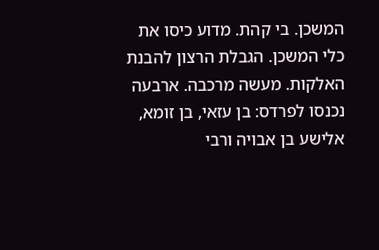המשכן. בי קהת. מדוע כיסו את כלי המשכן. הגבלת הרצון להבנת האלקות. מעשה מרכבה. ארבעה נכנסו לפרדס: בן עזאי, בן זומא, אלישע בן אבויה ורבי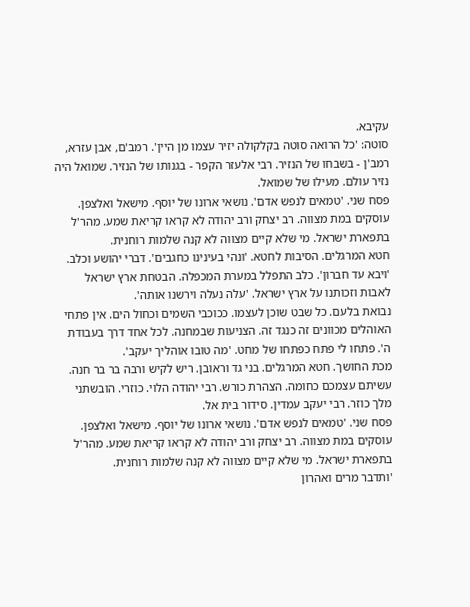עקיבא.
סוטה: 'כל הרואה סוטה בקלקולה יזיר עצמו מן היין'. רמב'ם, אבן עזרא, רמב'ן - בשבחו של הנזיר. רבי אלעזר הקפר - בגנותו של הנזיר. שמואל היה נזיר עולם. מעילו של שמואל.
פסח שני. 'טמאים לנפש אדם'. נושאי ארונו של יוסף. מישאל ואלצפן. עוסקים במת מצווה. רב יצחק ורב יהודה לא קראו קריאת שמע. מהר'ל בתפארת ישראל. מי שלא קיים מצווה לא קנה שלמות רוחנית.
חטא המרגלים. הסיבות לחטא. 'ונהי בעינינו כחגבים'. דברי יהושע וכלב. 'ויבא עד חברון'. כלב התפלל במערת המכפלה. הבטחת ארץ ישראל לאבות וזכותנו על ארץ ישראל. 'עלה נעלה וירשנו אותה'.
נבואת בלעם. כל שבט שוכן לעצמו. ככוכבי השמים וכחול הים. אין פתחי האוהלים מכוונים זה כנגד זה. הצניעות שבמחנה. לכל אחד דרך בעבודת ה'. פתחו לי פתח כפתחו של מחט. 'מה טובו אוהליך יעקב'.
מכת החושך. חטא המרגלים. בני גד וראובן. ריש לקיש ורבה בר בר חנה. עשיתם עצמכם כחומה. הצהרת כורש. רבי יהודה הלוי. כוזרי. הובשתני מלך כוזר. רבי יעקב עמדין. סידור בית אל.
פסח שני. 'טמאים לנפש אדם'. נושאי ארונו של יוסף. מישאל ואלצפן. עוסקים במת מצווה. רב יצחק ורב יהודה לא קראו קריאת שמע. מהר'ל בתפארת ישראל. מי שלא קיים מצווה לא קנה שלמות רוחנית.
'ותדבר מרים ואהרון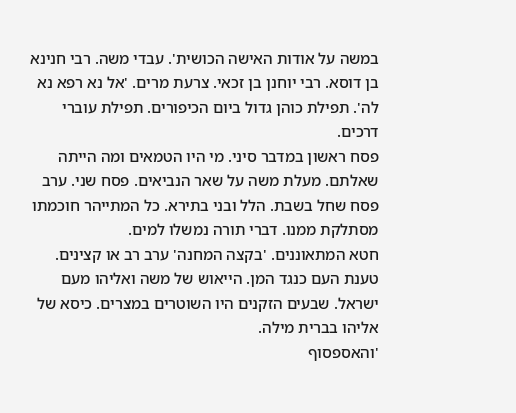במשה על אודות האישה הכושית'. עבדי משה. רבי חנינא בן דוסא. רבי יוחנן בן זכאי. צרעת מרים. 'אל נא רפא נא לה'. תפילת כוהן גדול ביום הכיפורים. תפילת עוברי דרכים.
פסח ראשון במדבר סיני. מי היו הטמאים ומה הייתה שאלתם. מעלת משה על שאר הנביאים. פסח שני. ערב פסח שחל בשבת. הלל ובני בתירא. כל המתייהר חוכמתו מסתלקת ממנו. דברי תורה נמשלו למים.
חטא המתאוננים. 'בקצה המחנה' ערב רב או קצינים. טענת העם כנגד המן. הייאוש של משה ואליהו מעם ישראל. שבעים הזקנים היו השוטרים במצרים. כיסא של אליהו בברית מילה.
'והאספסוף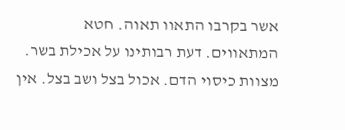אשר בקרבו התאוו תאוה. חטא המתאווים. דעת רבותינו על אכילת בשר. מצוות כיסוי הדם. אכול בצל ושב בצל. אין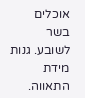אוכלים בשר לשובע. גנות מידת התאווה.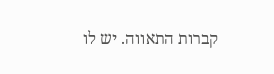קברות התאווה. יש לו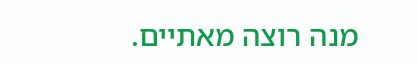מנה רוצה מאתיים.